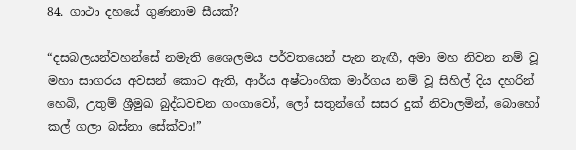84. ගාථා දහයේ ගුණනාම සීයක්?

“දසබලයන්වහන්සේ නමැති ශෛලමය පර්වතයෙන් පැන නැඟී, අමා මහ නිවන නම් වූ මහා සාගරය අවසන් කොට ඇති, ආර්ය අෂ්ටාංගික මාර්ගය නම් වූ සිහිල් දිය දහරින් හෙබි, උතුම් ශ්‍රීමුඛ බුද්ධවචන ගංගාවෝ, ලෝ සතුන්ගේ සසර දුක් නිවාලමින්, බොහෝ කල් ගලා බස්නා සේක්වා!”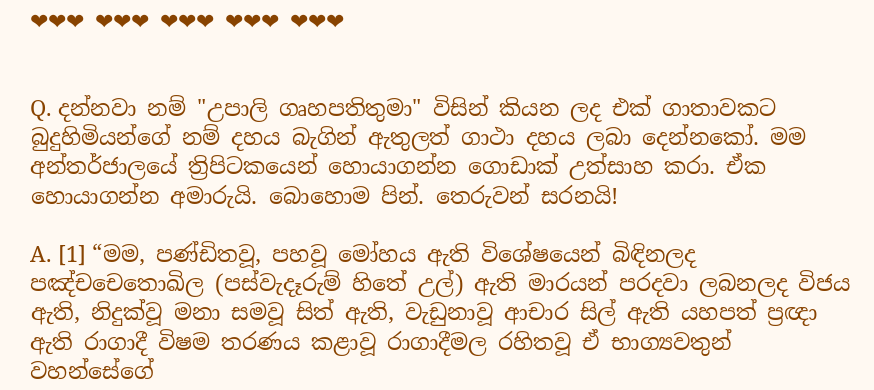❤❤❤ ❤❤❤ ❤❤❤ ❤❤❤ ❤❤❤


Q. දන්නවා නම් "උපාලි ගෘහපතිතුමා" විසින් කියන ලද එක් ගාතාවකට බුදුහිමියන්ගේ නම් දහය බැගින් ඇතුලත් ගාථා දහය ලබා දෙන්නකෝ. මම අන්තර්ජාලයේ ත්‍රිපිටකයෙන් හොයාගන්න ගොඩාක් උත්සාහ කරා. ඒක හොයාගන්න අමාරුයි. බොහොම පින්. තෙරුවන් සරනයි!

A. [1] “මම, පණ්ඩිතවූ, පහවූ මෝහය ඇති විශේෂයෙන් බිඳිනලද පඤ්චචෙතොඛිල (පස්වැදෑරුම් හිතේ උල්) ඇති මාරයන් පරදවා ලබනලද විජය ඇති, නිදුක්වූ මනා සමවූ සිත් ඇති, වැඩුනාවූ ආචාර සිල් ඇති යහපත් ප්‍රඥා ඇති රාගාදී විෂම තරණය කළාවූ රාගාදීමල රහිතවූ ඒ භාග්‍යවතුන් වහන්සේගේ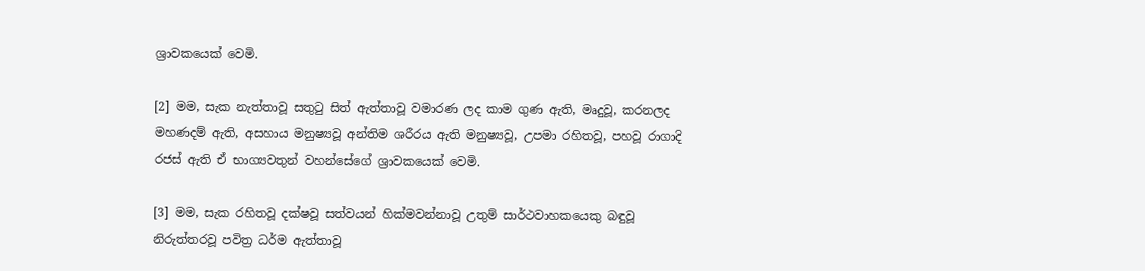ශ්‍රාවකයෙක් වෙමි.

[2] මම, සැක නැත්තාවූ සතුටු සිත් ඇත්තාවූ වමාරණ ලද කාම ගුණ ඇති, මෘදුවූ, කරනලද මහණදම් ඇති, අසහාය මනුෂ්‍යවූ අන්තිම ශරීරය ඇති මනුෂ්‍යවූ, උපමා රහිතවූ, පහවූ රාගාදි රජස් ඇති ඒ භාග්‍යවතුන් වහන්සේගේ ශ්‍රාවකයෙක් වෙමි.

[3] මම, සැක රහිතවූ දක්ෂවූ සත්වයන් හික්මවන්නාවූ උතුම් සාර්ථවාහකයෙකු බඳුවූ නිරුත්තරවූ පවිත්‍ර ධර්ම ඇත්තාවූ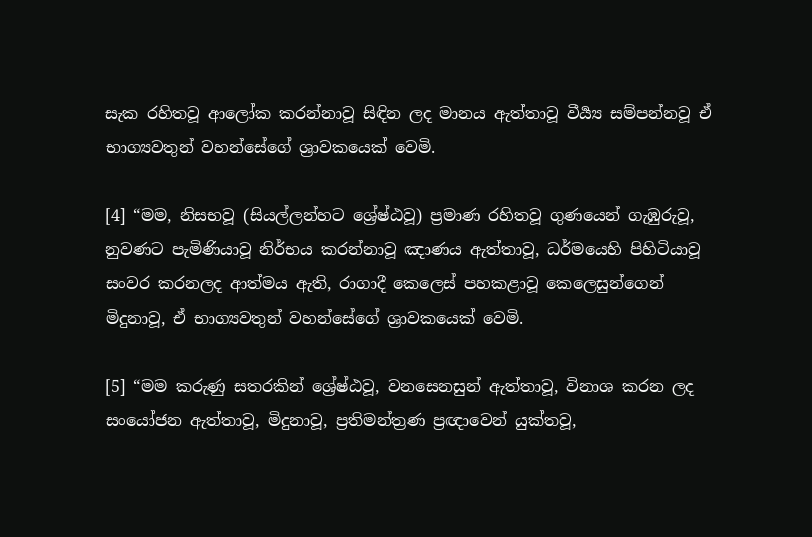සැක රහිතවූ ආලෝක කරන්නාවූ සිඳින ලද මානය ඇත්තාවූ වීර්‍ය්‍ය සම්පන්නවූ ඒ භාග්‍යවතුන් වහන්සේගේ ශ්‍රාවකයෙක් වෙමි.

[4] “මම, නිසභවූ (සියල්ලන්හට ශ්‍රේෂ්ඨවූ) ප්‍රමාණ රහිතවූ ගුණයෙන් ගැඹුරුවූ, නුවණට පැමිණියාවූ නිර්භය කරන්නාවූ ඤාණය ඇත්තාවූ, ධර්මයෙහි පිහිටියාවූ සංවර කරනලද ආත්මය ඇති, රාගාදී කෙලෙස් පහකළාවූ කෙලෙසුන්ගෙන් මිදුනාවූ, ඒ භාග්‍යවතුන් වහන්සේගේ ශ්‍රාවකයෙක් වෙමි.

[5] “මම කරුණු සතරකින් ශ්‍රේෂ්ඨවූ, වනසෙනසුන් ඇත්තාවූ, විනාශ කරන ලද සංයෝජන ඇත්තාවූ, මිදුනාවූ, ප්‍රතිමන්ත්‍රණ ප්‍රඥාවෙන් යුක්තවූ,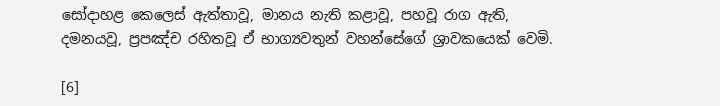සෝදාහළ කෙලෙස් ඇත්තාවූ, මානය නැති කළාවූ, පහවූ රාග ඇති, දමනයවූ, ප්‍රපඤ්ච රහිතවූ ඒ භාග්‍යවතුන් වහන්සේගේ ශ්‍රාවකයෙක් වෙමි.

[6]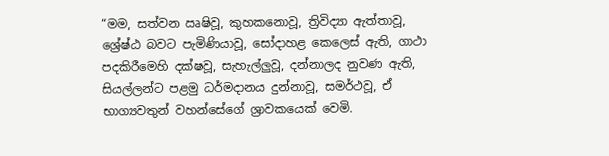“මම, සත්වන ඍෂිවූ, කුහකනොවූ, ත්‍රිවිද්‍යා ඇත්තාවූ, ශ්‍රේෂ්ඨ බවට පැමිණියාවූ, සෝදාහළ කෙලෙස් ඇති, ගාථා පදකිරීමෙහි දක්ෂවූ, සැහැල්ලුවූ, දන්නාලද නුවණ ඇති, සියල්ලන්ට පළමු ධර්මදානය දුන්නාවූ, සමර්ථවූ, ඒ භාග්‍යවතුන් වහන්සේගේ ශ්‍රාවකයෙක් වෙමි.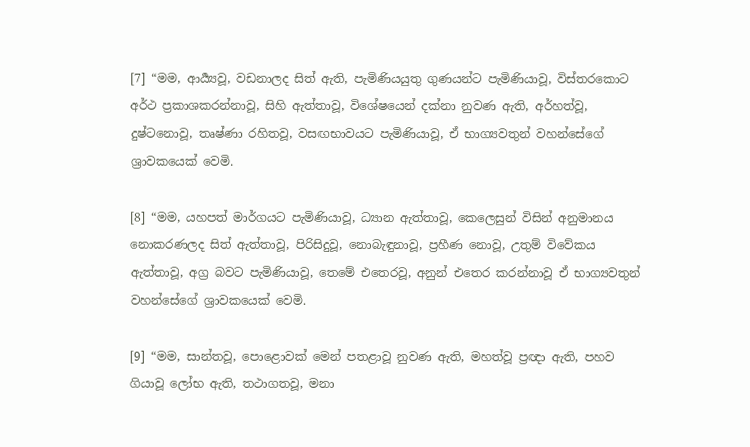[7] “මම, ආර්‍ය්‍යවූ, වඩනාලද සිත් ඇති, පැමිණියයුතු ගුණයන්ට පැමිණියාවූ, විස්තරකොට අර්ථ ප්‍රකාශකරන්නාවූ, සිහි ඇත්තාවූ, විශේෂයෙන් දක්නා නුවණ ඇති, අර්හත්වූ, දුෂ්ටනොවූ, තෘෂ්ණා රහිතවූ, වසඟභාවයට පැමිණියාවූ, ඒ භාග්‍යවතුන් වහන්සේගේ ශ්‍රාවකයෙක් වෙමි.

[8] “මම, යහපත් මාර්ගයට පැමිණියාවූ, ධ්‍යාන ඇත්තාවූ, කෙලෙසුන් විසින් අනුමානය නොකරණලද සිත් ඇත්තාවූ, පිරිසිදුවූ, නොබැඳුනාවූ, ප්‍රහීණ නොවූ, උතුම් විවේකය ඇත්තාවූ, අග්‍ර බවට පැමිණියාවූ, තෙමේ එතෙරවූ, අනුන් එතෙර කරන්නාවූ ඒ භාග්‍යවතුන් වහන්සේගේ ශ්‍රාවකයෙක් වෙමි.

[9] “මම, සාන්තවූ, පොළොවක් මෙන් පතළාවූ නුවණ ඇති, මහත්වූ ප්‍රඥා ඇති, පහව ගියාවූ ලෝභ ඇති, තථාගතවූ, මනා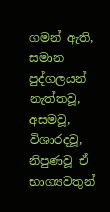ගමන් ඇති, සමාන පුද්ගලයන් නැත්තවූ, අසමවූ, විශාරදවූ, නිපුණවූ ඒ භාග්‍යවතුන්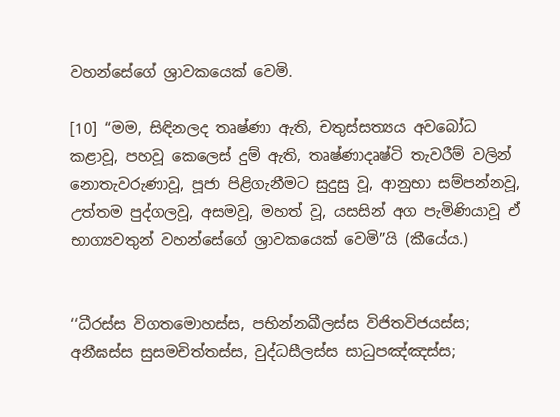වහන්සේගේ ශ්‍රාවකයෙක් වෙමි.

[10] “මම, සිඳිනලද තෘෂ්ණා ඇති, චතුස්සත්‍යය අවබෝධ කළාවූ, පහවූ කෙලෙස් දුම් ඇති, තෘෂ්ණාදෘෂ්ටි තැවරීම් වලින් නොතැවරුණාවූ, පූජා පිළිගැනීමට සුදුසු වූ, ආනුභා සම්පන්නවූ, උත්තම පුද්ගලවූ, අසමවූ, මහත් වූ, යසසින් අග පැමිණියාවූ ඒ භාග්‍යවතුන් වහන්සේගේ ශ්‍රාවකයෙක් වෙමි”යි (කීයේය.)


‘‘ධීරස්ස විගතමොහස්ස, පභින්නඛීලස්ස විජිතවිජයස්ස;
අනීඝස්ස සුසමචිත්තස්ස, වුද්ධසීලස්ස සාධුපඤ්ඤස්ස;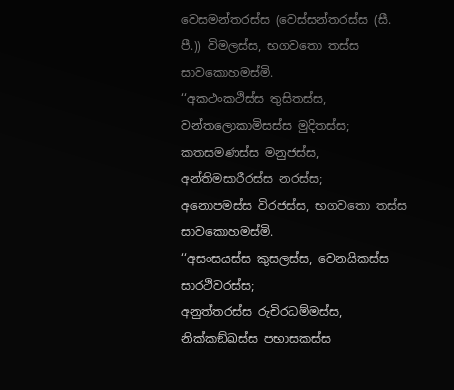වෙසමන්තරස්ස (වෙස්සන්තරස්ස (සී. පී.)) විමලස්ස, භගවතො තස්ස සාවකොහමස්මි.
‘‘අකථංකථිස්ස තුසිතස්ස, වන්තලොකාමිසස්ස මුදිතස්ස;
කතසමණස්ස මනුජස්ස, අන්තිමසාරීරස්ස නරස්ස;
අනොපමස්ස විරජස්ස, භගවතො තස්ස සාවකොහමස්මි.
‘‘අසංසයස්ස කුසලස්ස, වෙනයිකස්ස සාරථිවරස්ස;
අනුත්තරස්ස රුචිරධම්මස්ස, නික්කඞ්ඛස්ස පභාසකස්ස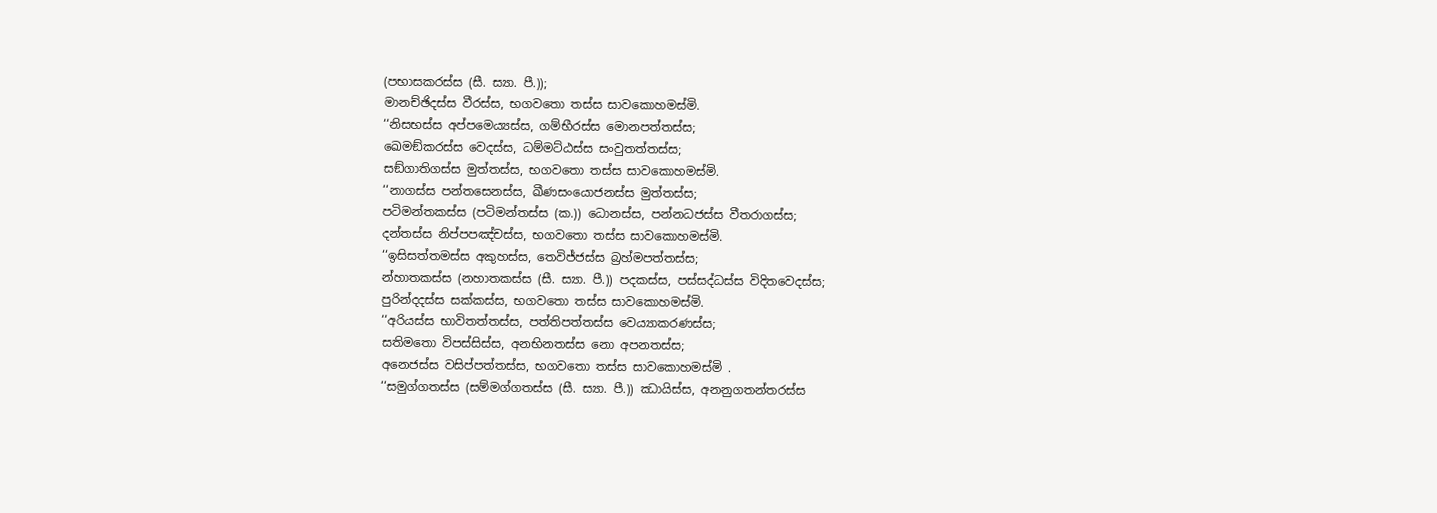(පභාසකරස්ස (සී. ස්‍යා. පී.));
මානච්ඡිදස්ස වීරස්ස, භගවතො තස්ස සාවකොහමස්මි.
‘‘නිසභස්ස අප්පමෙය්‍යස්ස, ගම්භීරස්ස මොනපත්තස්ස;
ඛෙමඞ්කරස්ස වෙදස්ස, ධම්මට්ඨස්ස සංවුතත්තස්ස;
සඞ්ගාතිගස්ස මුත්තස්ස, භගවතො තස්ස සාවකොහමස්මි.
‘‘නාගස්ස පන්තසෙනස්ස, ඛීණසංයොජනස්ස මුත්තස්ස;
පටිමන්තකස්ස (පටිමන්තස්ස (ක.)) ධොනස්ස, පන්නධජස්ස වීතරාගස්ස;
දන්තස්ස නිප්පපඤ්චස්ස, භගවතො තස්ස සාවකොහමස්මි.
‘‘ඉසිසත්තමස්ස අකුහස්ස, තෙවිජ්ජස්ස බ්‍රහ්මපත්තස්ස;
න්හාතකස්ස (නහාතකස්ස (සී. ස්‍යා. පී.)) පදකස්ස, පස්සද්ධස්ස විදිතවෙදස්ස;
පුරින්දදස්ස සක්කස්ස, භගවතො තස්ස සාවකොහමස්මි.
‘‘අරියස්ස භාවිතත්තස්ස, පත්තිපත්තස්ස වෙය්‍යාකරණස්ස;
සතිමතො විපස්සිස්ස, අනභිනතස්ස නො අපනතස්ස;
අනෙජස්ස වසිප්පත්තස්ස, භගවතො තස්ස සාවකොහමස්මි .
‘‘සමුග්ගතස්ස (සම්මග්ගතස්ස (සී. ස්‍යා. පී.)) ඣායිස්ස, අනනුගතන්තරස්ස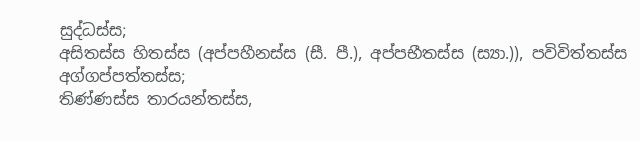සුද්ධස්ස;
අසිතස්ස හිතස්ස (අප්පහීනස්ස (සී. පී.), අප්පභීතස්ස (ස්‍යා.)), පවිවිත්තස්ස අග්ගප්පත්තස්ස;
තිණ්ණස්ස තාරයන්තස්ස,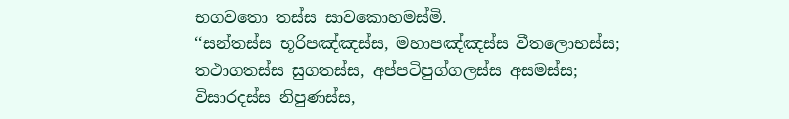භගවතො තස්ස සාවකොහමස්මි.
‘‘සන්තස්ස භූරිපඤ්ඤස්ස, මහාපඤ්ඤස්ස වීතලොභස්ස;
තථාගතස්ස සුගතස්ස, අප්පටිපුග්ගලස්ස අසමස්ස;
විසාරදස්ස නිපුණස්ස,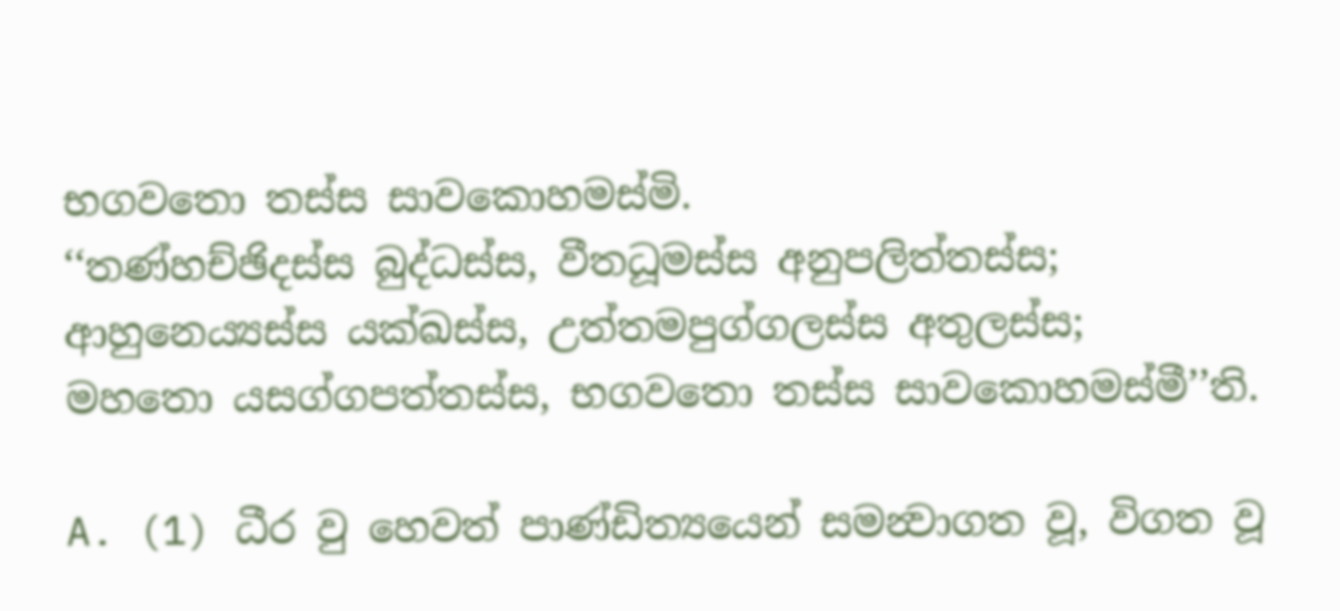භගවතො තස්ස සාවකොහමස්මි.
‘‘තණ්හච්ඡිදස්ස බුද්ධස්ස, වීතධූමස්ස අනුපලිත්තස්ස;
ආහුනෙය්‍යස්ස යක්ඛස්ස, උත්තමපුග්ගලස්ස අතුලස්ස;
මහතො යසග්ගපත්තස්ස, භගවතො තස්ස සාවකොහමස්මී’’ති.

A. (1) ධීර වු හෙවත් පාණ්ඩිත්‍යයෙන් සමන්‍වාගත වූ, විගත වූ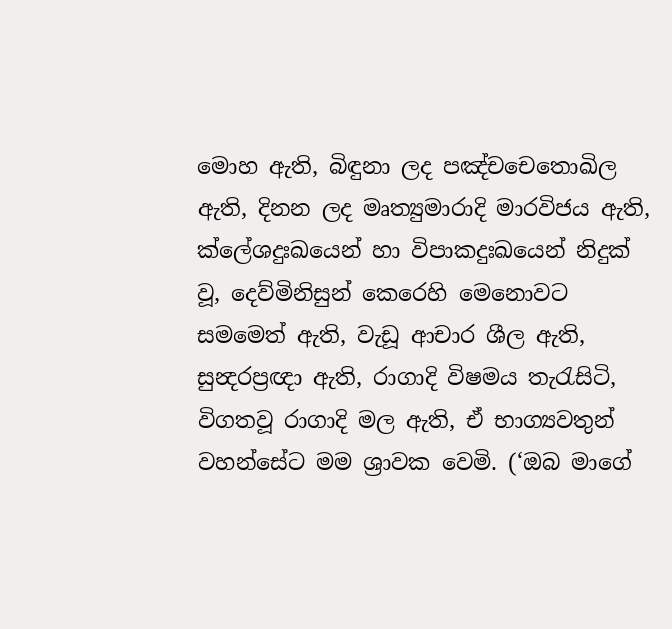මොහ ඇති, බිඳුනා ලද පඤ්චචෙතොඛිල ඇති, දිනන ලද මෘත්‍යුමාරාදි මාරවිජය ඇති, ක්ලේශදුඃඛයෙන් හා විපාකදුඃඛයෙන් නිදුක් වූ, දෙව්මිනිසුන් කෙරෙහි මෙනොවට සමමෙත් ඇති, වැඩූ ආචාර ශීල ඇති, සුන්‍දරප්‍රඥා ඇති, රාගාදි විෂමය තැරැසිටි, විගතවූ රාගාදි මල ඇති, ඒ භාග්‍යවතුන් වහන්සේට මම ශ්‍රාවක වෙමි. (‘ඔබ මාගේ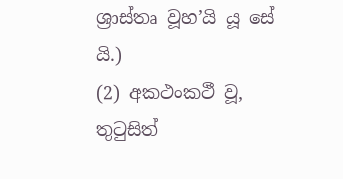ශ්‍රාස්තෘ වූහ’යි යූ සේ යි.)
(2) අකථංකථී වූ, තුටුසිත්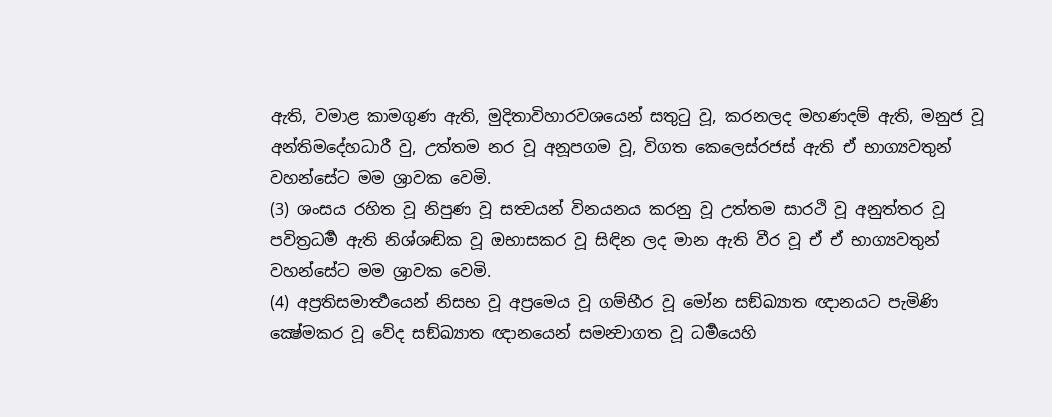ඇති, වමාළ කාමගුණ ඇති, මුදිතාවිහාරවශයෙන් සතුටු වූ, කරනලද මහණදම් ඇති, මනුජ වූ අන්තිමදේහධාරී වු, උත්තම නර වූ අනූපගම වූ, විගත කෙලෙස්රජස් ඇති ඒ භාග්‍යවතුන් වහන්සේට මම ශ්‍රාවක වෙමි.
(3) ශංසය රහිත වූ නිපුණ වූ සත්‍වයන් විනයනය කරනු වූ උත්තම සාරථි වූ අනුත්තර වූ පවිත්‍රධර්‍ම ඇති නිශ්ශඬ්ක වූ ඔභාසකර වූ සිඳින ලද මාන ඇති වීර වූ ඒ ඒ භාග්‍යවතුන් වහන්සේට මම ශ්‍රාවක වෙමි.
(4) අප්‍රතිසමාර්‍ත්‍ථයෙන් නිසභ වූ අප්‍රමෙය වූ ගම්භීර වූ මෝන සඞ්ඛ්‍යාත ඥානයට පැමිණි ක්‍ෂේමකර වූ වේද සඞ්ඛ්‍යාත ඥානයෙන් සමන්‍වාගත වූ ධර්‍මයෙහි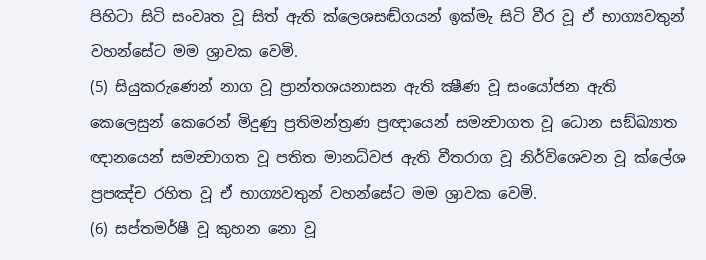පිහිටා සිටි සංවෘත වූ සිත් ඇති ක්ලෙශසඬ්ගයන් ඉක්මැ සිටි වීර වූ ඒ භාග්‍යවතුන් වහන්සේට මම ශ්‍රාවක වෙමි.
(5) සියුකරුණෙන් නාග වූ ප්‍රාන්තශයනාසන ඇති ක්‍ෂීණ වූ සංයෝජන ඇති කෙලෙසුන් කෙරෙන් මිදුණු ප්‍රතිමන්ත්‍රණ ප්‍රඥායෙන් සමන්‍වාගත වූ ධොන සඞ්ඛ්‍යාත ඥානයෙන් සමන්‍වාගත වූ පතිත මානධ්වජ ඇති වීතරාග වූ නිර්විශෙවන වූ ක්ලේශ ප්‍රපඤ්ච රහිත වූ ඒ භාග්‍යවතුන් වහන්සේට මම ශ්‍රාවක වෙමි.
(6) සප්තමර්ෂී වූ කුහන නො වූ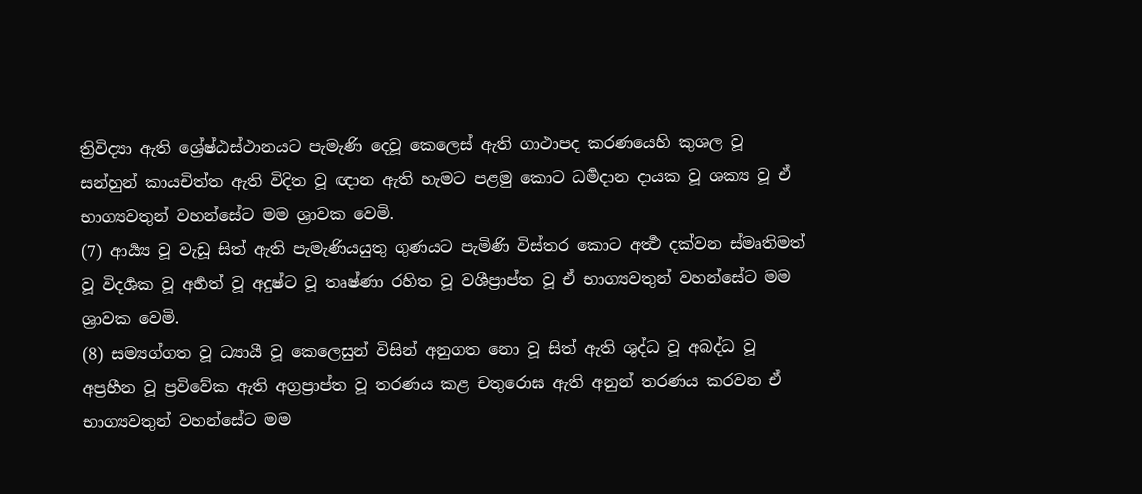ත්‍රිවිද්‍යා ඇති ශ්‍රේෂ්ඨස්ථානයට පැමැණි දෙවූ කෙලෙස් ඇති ගාථාපද කරණයෙහි කුශල වූ සන්හුන් කායචිත්ත ඇති විදිත වූ ඥාන ඇති හැමට පළමු කොට ධර්‍මදාන දායක වූ ශක්‍ය වූ ඒ භාග්‍යවතුන් වහන්සේට මම ශ්‍රාවක වෙමි.
(7) ආර්‍ය්‍ය වූ වැඩූ සිත් ඇති පැමැණියයුතු ගුණයට පැමිණි විස්තර කොට අර්‍ත්‍ථ දක්වන ස්මෘතිමත් වූ විදර්‍ශක වූ අර්‍හත් වූ අදුෂ්ට වූ තෘෂ්ණා රහිත වූ වශීප්‍රාප්ත වූ ඒ භාග්‍යවතුන් වහන්සේට මම ශ්‍රාවක වෙමි.
(8) සම්‍යග්ගත වූ ධ්‍යායී වූ කෙලෙසුන් විසින් අනුගත නො වූ සිත් ඇති ශුද්ධ වූ අබද්ධ වූ අප්‍රහීන වූ ප්‍රවිවේක ඇති අග්‍රප්‍රාප්ත වූ තරණය කළ චතුරොඝ ඇති අනුන් තරණය කරවන ඒ භාග්‍යවතුන් වහන්සේට මම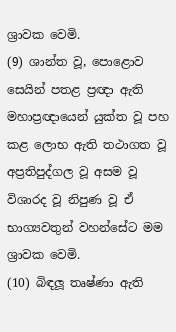ශ්‍රාවක වෙමි.
(9) ශාන්ත වූ, පොළොව සෙයින් පතළ ප්‍රඥා ඇති මහාප්‍රඥායෙන් යුක්ත වූ පහ කළ ලොභ ඇති තථාගත වූ අප්‍රතිපුද්ගල වූ අසම වූ විශාරද වූ නිපුණ වූ ඒ භාග්‍යවතුන් වහන්සේට මම ශ්‍රාවක වෙමි.
(10) බිඳලූ තෘෂ්ණා ඇති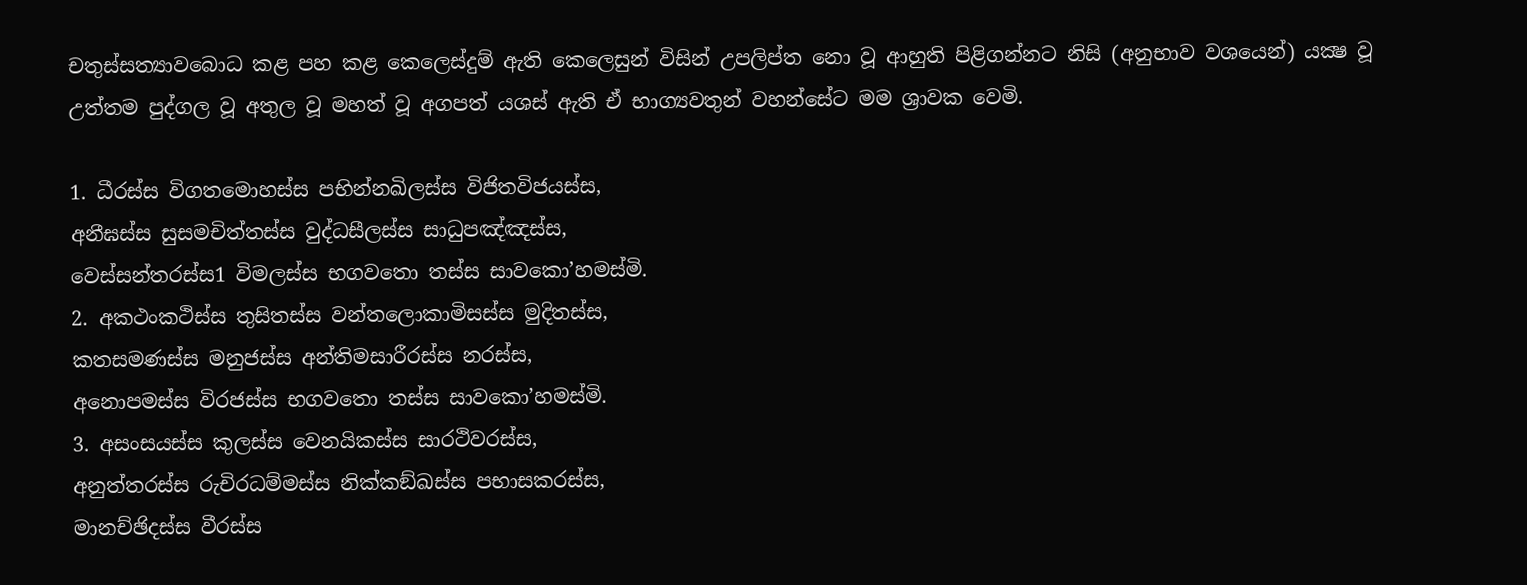චතුස්සත්‍යාවබොධ කළ පහ කළ කෙලෙස්දුම් ඇති කෙලෙසුන් විසින් උපලිප්ත නො වූ ආහුති පිළිගන්නට නිසි (අනුභාව වශයෙන්) යක්‍ෂ වූ උත්තම පුද්ගල වූ අතුල වූ මහත් වූ අගපත් යශස් ඇති ඒ භාග්‍යවතුන් වහන්සේට මම ශ්‍රාවක වෙමි.

1. ධීරස්ස විගතමොහස්ස පභින්නඛිලස්ස විජිතවිජයස්ස,
අනීඝස්ස සුසමචිත්තස්ස වුද්ධසීලස්ස සාධුපඤ්ඤස්ස,
වෙස්සන්තරස්ස1 විමලස්ස භගවතො තස්ස සාවකො’හමස්මි.
2. අකථංකථිස්ස තුසිතස්ස වන්තලොකාමිසස්ස මුදිතස්ස,
කතසමණස්ස මනුජස්ස අන්තිමසාරීරස්ස නරස්ස,
අනොපමස්ස විරජස්ස භගවතො තස්ස සාවකො’හමස්මි.
3. අසංසයස්ස කුලස්ස වෙනයිකස්ස සාරථිවරස්ස,
අනුත්තරස්ස රුචිරධම්මස්ස නික්කඞ්ඛස්ස පභාසකරස්ස,
මානච්ඡිදස්ස වීරස්ස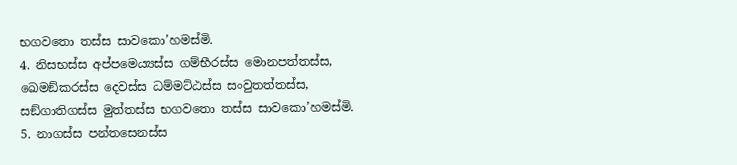භගවතො තස්ස සාවකො’හමස්මි.
4. නිසභස්ස අප්පමෙය්‍යස්ස ගම්භීරස්ස මොනපත්තස්ස,
ඛෙමඞ්කරස්ස දෙවස්ස ධම්මට්ඨස්ස සංවුතත්තස්ස,
සඞ්ගාතිගස්ස මුත්තස්ස භගවතො තස්ස සාවකො’හමස්මි.
5. නාගස්ස පන්තසෙනස්ස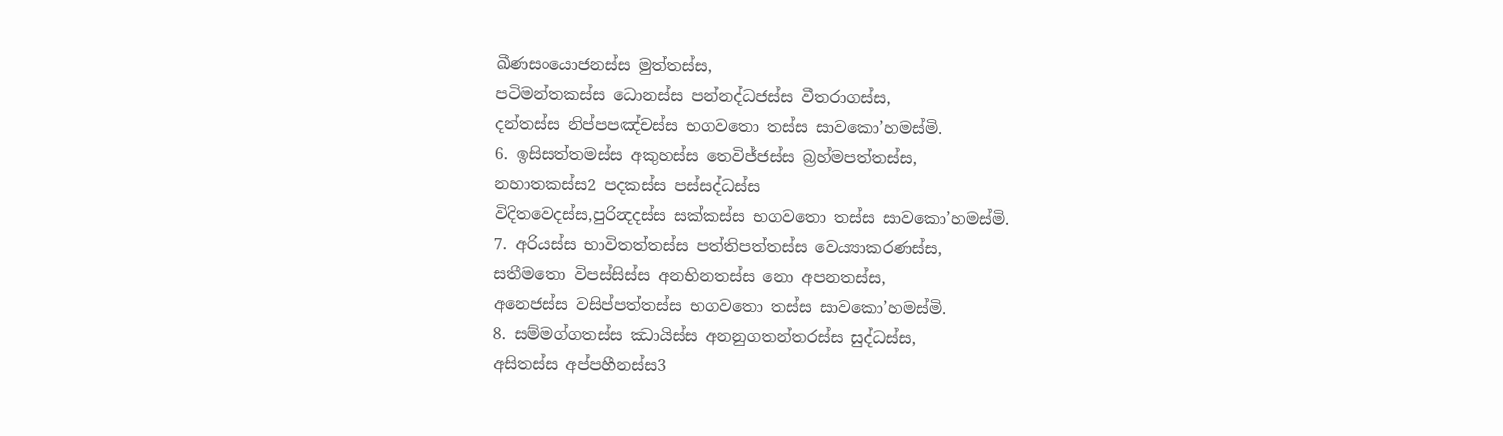ඛීණසංයොජනස්ස මුත්තස්ස,
පටිමන්තකස්ස ධොනස්ස පන්නද්ධජස්ස වීතරාගස්ස,
දන්තස්ස නිප්පපඤ්චස්ස භගවතො තස්ස සාවකො’හමස්මි.
6. ඉසිසත්තමස්ස අකුහස්ස තෙවිජ්ජස්ස බ්‍රහ්මපත්තස්ස,
නහාතකස්ස2 පදකස්ස පස්සද්ධස්ස
විදිතවෙදස්ස,පුරින්‍දදස්ස සක්කස්ස භගවතො තස්ස සාවකො’හමස්මි.
7. අරියස්ස භාවිතත්තස්ස පත්තිපත්තස්ස වෙය්‍යාකරණස්ස,
සතීමතො විපස්සිස්ස අනභිනතස්ස නො අපනතස්ස,
අනෙජස්ස වසිප්පත්තස්ස භගවතො තස්ස සාවකො’හමස්මි.
8. සම්මග්ගතස්ස ඣායිස්ස අනනුගතන්තරස්ස සුද්ධස්ස,
අසිතස්ස අප්පහීනස්ස3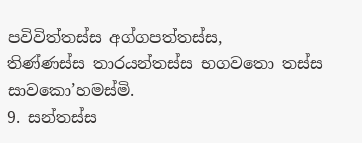පවිවිත්තස්ස අග්ගපත්තස්ස,
තිණ්ණස්ස තාරයන්තස්ස භගවතො තස්ස සාවකො’හමස්මි.
9. සන්තස්ස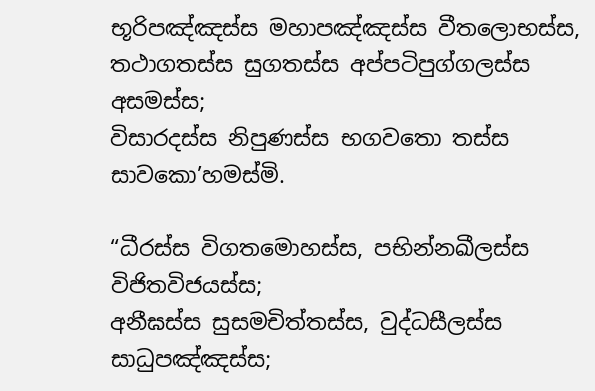භූරිපඤ්ඤස්ස මහාපඤ්ඤස්ස වීතලොභස්ස,
තථාගතස්ස සුගතස්ස අප්පටිපුග්ගලස්ස අසමස්ස;
විසාරදස්ස නිපුණස්ස භගවතො තස්ස සාවකො’හමස්මි.

“ධීරස්ස විගතමොහස්ස, පභින්නඛීලස්ස විජිතවිජයස්ස;
අනීඝස්ස සුසමචිත්තස්ස, වුද්ධසීලස්ස සාධුපඤ්ඤස්ස;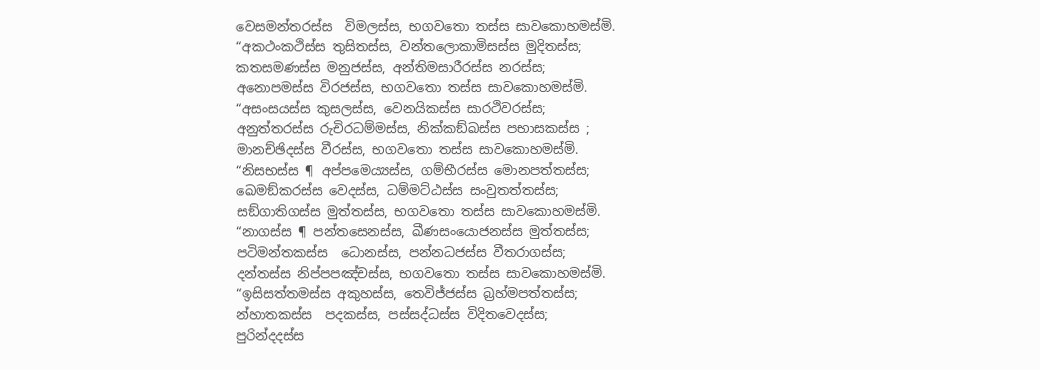වෙසමන්තරස්ස  විමලස්ස, භගවතො තස්ස සාවකොහමස්මි.
“අකථංකථිස්ස තුසිතස්ස, වන්තලොකාමිසස්ස මුදිතස්ස;
කතසමණස්ස මනුජස්ස, අන්තිමසාරීරස්ස නරස්ස;
අනොපමස්ස විරජස්ස, භගවතො තස්ස සාවකොහමස්මි.
“අසංසයස්ස කුසලස්ස, වෙනයිකස්ස සාරථිවරස්ස;
අනුත්තරස්ස රුචිරධම්මස්ස, නික්කඞ්ඛස්ස පභාසකස්ස ;
මානච්ඡිදස්ස වීරස්ස, භගවතො තස්ස සාවකොහමස්මි.
“නිසභස්ස ¶ අප්පමෙය්‍යස්ස, ගම්භීරස්ස මොනපත්තස්ස;
ඛෙමඞ්කරස්ස වෙදස්ස, ධම්මට්ඨස්ස සංවුතත්තස්ස;
සඞ්ගාතිගස්ස මුත්තස්ස, භගවතො තස්ස සාවකොහමස්මි.
“නාගස්ස ¶ පන්තසෙනස්ස, ඛීණසංයොජනස්ස මුත්තස්ස;
පටිමන්තකස්ස  ධොනස්ස, පන්නධජස්ස වීතරාගස්ස;
දන්තස්ස නිප්පපඤ්චස්ස, භගවතො තස්ස සාවකොහමස්මි.
“ඉසිසත්තමස්ස අකුහස්ස, තෙවිජ්ජස්ස බ්‍රහ්මපත්තස්ස;
න්හාතකස්ස  පදකස්ස, පස්සද්ධස්ස විදිතවෙදස්ස;
පුරින්දදස්ස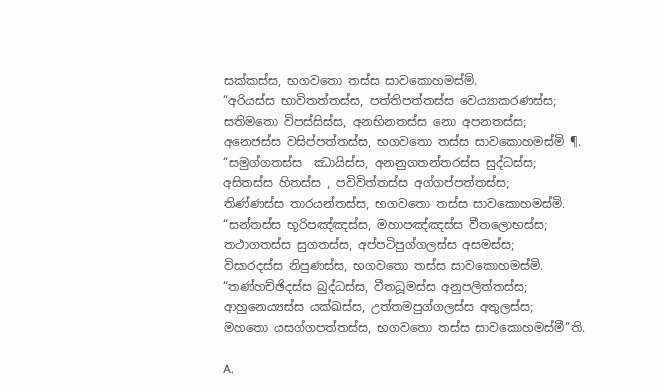සක්කස්ස, භගවතො තස්ස සාවකොහමස්මි.
“අරියස්ස භාවිතත්තස්ස, පත්තිපත්තස්ස වෙය්‍යාකරණස්ස;
සතිමතො විපස්සිස්ස, අනභිනතස්ස නො අපනතස්ස;
අනෙජස්ස වසිප්පත්තස්ස, භගවතො තස්ස සාවකොහමස්මි ¶.
“සමුග්ගතස්ස  ඣායිස්ස, අනනුගතන්තරස්ස සුද්ධස්ස;
අසිතස්ස හිතස්ස , පවිවිත්තස්ස අග්ගප්පත්තස්ස;
තිණ්ණස්ස තාරයන්තස්ස, භගවතො තස්ස සාවකොහමස්මි.
“සන්තස්ස භූරිපඤ්ඤස්ස, මහාපඤ්ඤස්ස වීතලොභස්ස;
තථාගතස්ස සුගතස්ස, අප්පටිපුග්ගලස්ස අසමස්ස;
විසාරදස්ස නිපුණස්ස, භගවතො තස්ස සාවකොහමස්මි.
“තණ්හච්ඡිදස්ස බුද්ධස්ස, වීතධූමස්ස අනුපලිත්තස්ස;
ආහුනෙය්‍යස්ස යක්ඛස්ස, උත්තමපුග්ගලස්ස අතුලස්ස;
මහතො යසග්ගපත්තස්ස, භගවතො තස්ස සාවකොහමස්මී”ති.

A.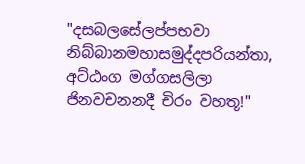"දසබලසේලප්පභවා නිබ්බානමහාසමුද්දපරියන්තා, අට්ඨංග මග්ගසලිලා ජිනවචනනදී චිරං වහතූ!"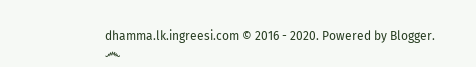dhamma.lk.ingreesi.com © 2016 - 2020. Powered by Blogger.
෴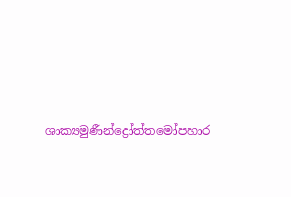ශාක්‍යමුණීන්ද්‍රෝත්තමෝපහාර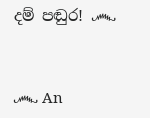දම් පඬුර! ෴


෴ An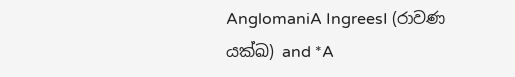AnglomaniA IngreesI (රාවණ යක්ඛ) and *A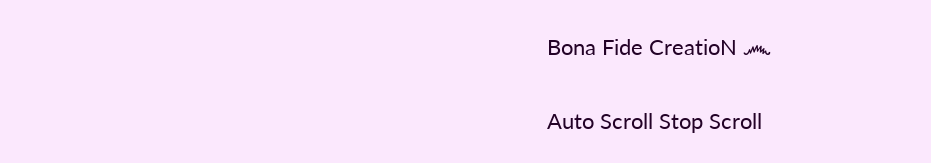Bona Fide CreatioN ෴

Auto Scroll Stop Scroll